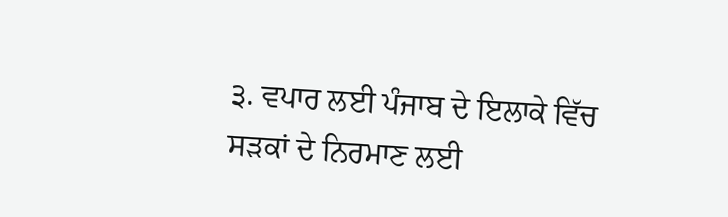੩. ਵਪਾਰ ਲਈ ਪੰਜਾਬ ਦੇ ਇਲਾਕੇ ਵਿੱਚ ਸੜਕਾਂ ਦੇ ਨਿਰਮਾਣ ਲਈ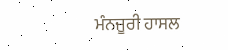ਮੰਨਜੂਰੀ ਹਾਸਲ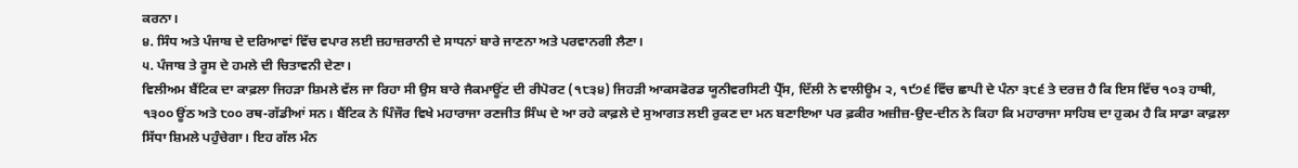ਕਰਨਾ।
੪. ਸਿੰਧ ਅਤੇ ਪੰਜਾਬ ਦੇ ਦਰਿਆਵਾਂ ਵਿੱਚ ਵਪਾਰ ਲਈ ਜ਼ਹਾਜ਼ਰਾਨੀ ਦੇ ਸਾਧਨਾਂ ਬਾਰੇ ਜਾਣਨਾ ਅਤੇ ਪਰਵਾਨਗੀ ਲੈਣਾ।
੫. ਪੰਜਾਬ ਤੇ ਰੂਸ ਦੇ ਹਮਲੇ ਦੀ ਚਿਤਾਵਨੀ ਦੇਣਾ।
ਵਿਲੀਅਮ ਬੈਂਟਿਕ ਦਾ ਕਾਫ਼ਲਾ ਜਿਹੜਾ ਸ਼ਿਮਲੇ ਵੱਲ ਜਾ ਰਿਹਾ ਸੀ ਉਸ ਬਾਰੇ ਜੈਕਮਾਊਂਟ ਦੀ ਰੀਪੋਰਟ (੧੮੩੪) ਜਿਹੜੀ ਆਕਸਫੋਰਡ ਯੂਨੀਵਰਸਿਟੀ ਪ੍ਰੈੱਸ, ਦਿੱਲੀ ਨੇ ਵਾਲੀਊਮ ੨, ੧੯੭੬ ਵਿੱਚ ਛਾਪੀ ਦੇ ਪੰਨਾ ੩੮੬ ਤੇ ਦਰਜ਼ ਹੈ ਕਿ ਇਸ ਵਿੱਚ ੧੦੩ ਹਾਥੀ, ੧੩੦੦ ਊਂਠ ਅਤੇ ੮੦੦ ਰਥ-ਗੱਡੀਆਂ ਸਨ। ਬੈਂਟਿਕ ਨੇ ਪਿੰਜੌਰ ਵਿਖੇ ਮਹਾਰਾਜਾ ਰਣਜੀਤ ਸਿੰਘ ਦੇ ਆ ਰਹੇ ਕਾਫ਼ਲੇ ਦੇ ਸੁਆਗਤ ਲਈ ਰੁਕਣ ਦਾ ਮਨ ਬਣਾਇਆ ਪਰ ਫ਼ਕੀਰ ਅਜ਼ੀਜ਼-ਉਦ-ਦੀਨ ਨੇ ਕਿਹਾ ਕਿ ਮਹਾਰਾਜਾ ਸਾਹਿਬ ਦਾ ਹੁਕਮ ਹੈ ਕਿ ਸਾਡਾ ਕਾਫ਼ਲਾ ਸਿੱਧਾ ਸ਼ਿਮਲੇ ਪਹੁੰਚੇਗਾ। ਇਹ ਗੱਲ ਮੰਨ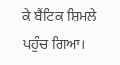ਕੇ ਬੈਂਟਿਕ ਸ਼ਿਮਲੇ ਪਹੁੰਚ ਗਿਆ।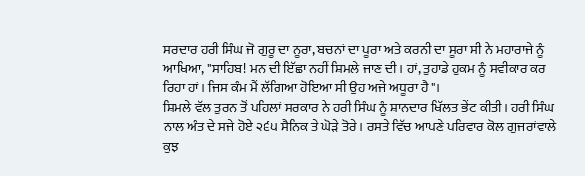ਸਰਦਾਰ ਹਰੀ ਸਿੰਘ ਜੋ ਗੁਰੂ ਦਾ ਨੂਰਾ, ਬਚਨਾਂ ਦਾ ਪੂਰਾ ਅਤੇ ਕਰਨੀ ਦਾ ਸੂਰਾ ਸੀ ਨੇ ਮਹਾਰਾਜੇ ਨੂੰ ਆਖਿਆ, "ਸਾਹਿਬ! ਮਨ ਦੀ ਇੱਛਾ ਨਹੀਂ ਸ਼ਿਮਲੇ ਜਾਣ ਦੀ। ਹਾਂ, ਤੁਹਾਡੇ ਹੁਕਮ ਨੂੰ ਸਵੀਕਾਰ ਕਰ ਰਿਹਾ ਹਾਂ। ਜਿਸ ਕੰਮ ਮੈਂ ਲੱਗਿਆ ਹੋਇਆ ਸੀ ਉਹ ਅਜੇ ਅਧੂਰਾ ਹੈ"।
ਸ਼ਿਮਲੇ ਵੱਲ ਤੁਰਨ ਤੋਂ ਪਹਿਲਾਂ ਸਰਕਾਰ ਨੇ ਹਰੀ ਸਿੰਘ ਨੂੰ ਸ਼ਾਨਦਾਰ ਖਿੱਲਤ ਭੇਂਟ ਕੀਤੀ। ਹਰੀ ਸਿੰਘ ਨਾਲ ਅੰਤ ਦੇ ਸਜੇ ਹੋਏ ੨੬੫ ਸੈਨਿਕ ਤੇ ਘੋੜੇ ਤੋਰੇ। ਰਸਤੇ ਵਿੱਚ ਆਪਣੇ ਪਰਿਵਾਰ ਕੋਲ ਗੁਜਰਾਂਵਾਲੇ ਕੁਝ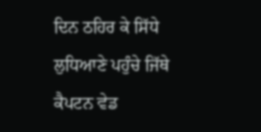ਦਿਨ ਠਹਿਰ ਕੇ ਸਿੱਧੇ ਲੁਧਿਆਣੇ ਪਹੁੰਚੇ ਜਿੱਥੇ ਕੈਪਟਨ ਵੇਡ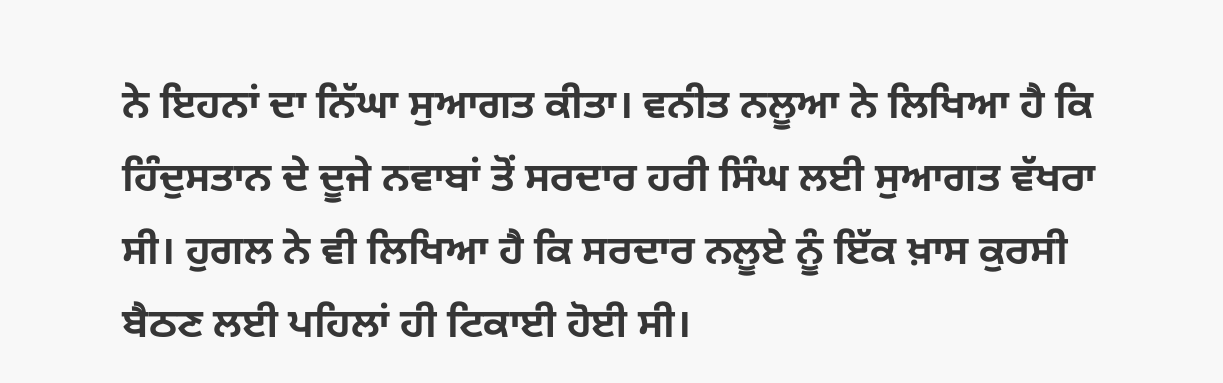ਨੇ ਇਹਨਾਂ ਦਾ ਨਿੱਘਾ ਸੁਆਗਤ ਕੀਤਾ। ਵਨੀਤ ਨਲੂਆ ਨੇ ਲਿਖਿਆ ਹੈ ਕਿ ਹਿੰਦੁਸਤਾਨ ਦੇ ਦੂਜੇ ਨਵਾਬਾਂ ਤੋਂ ਸਰਦਾਰ ਹਰੀ ਸਿੰਘ ਲਈ ਸੁਆਗਤ ਵੱਖਰਾ ਸੀ। ਹੁਗਲ ਨੇ ਵੀ ਲਿਖਿਆ ਹੈ ਕਿ ਸਰਦਾਰ ਨਲੂਏ ਨੂੰ ਇੱਕ ਖ਼ਾਸ ਕੁਰਸੀ ਬੈਠਣ ਲਈ ਪਹਿਲਾਂ ਹੀ ਟਿਕਾਈ ਹੋਈ ਸੀ।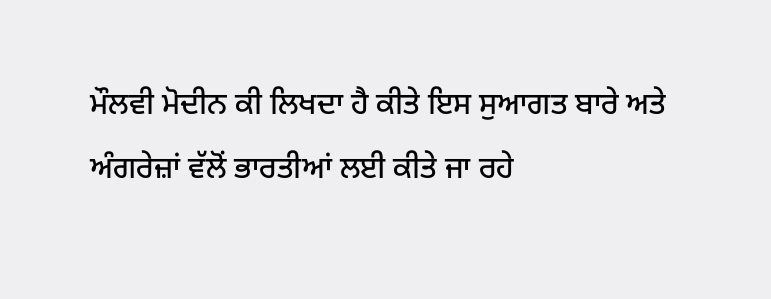ਮੌਲਵੀ ਮੋਦੀਨ ਕੀ ਲਿਖਦਾ ਹੈ ਕੀਤੇ ਇਸ ਸੁਆਗਤ ਬਾਰੇ ਅਤੇ ਅੰਗਰੇਜ਼ਾਂ ਵੱਲੋਂ ਭਾਰਤੀਆਂ ਲਈ ਕੀਤੇ ਜਾ ਰਹੇ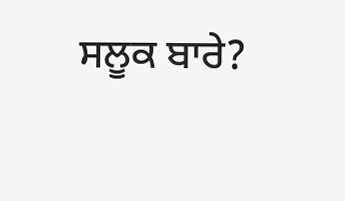ਸਲੂਕ ਬਾਰੇ?